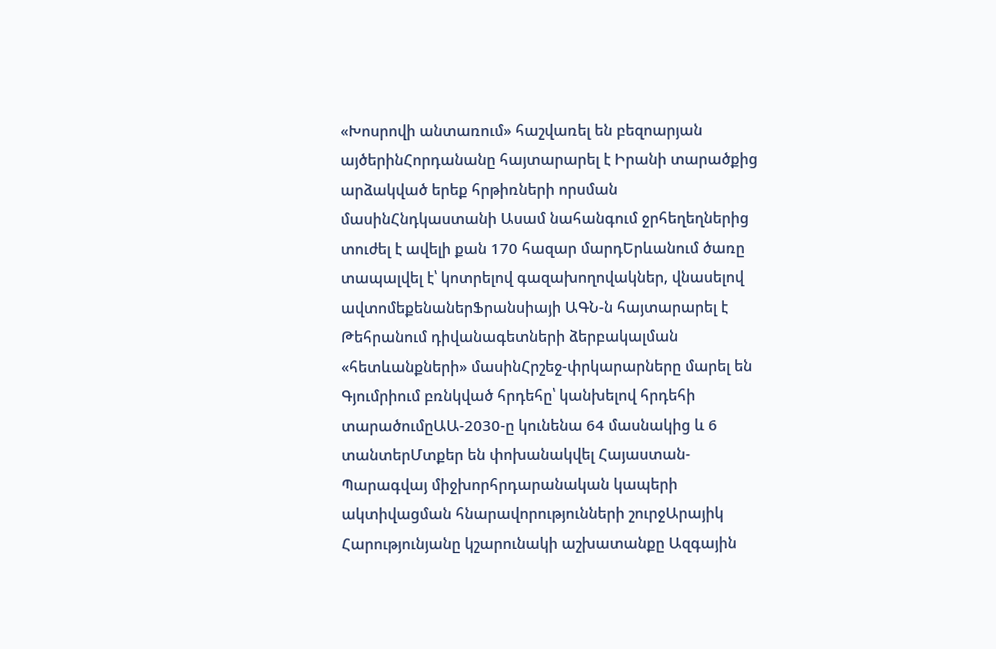«Խոսրովի անտառում» հաշվառել են բեզոարյան այծերինՀորդանանը հայտարարել է Իրանի տարածքից արձակված երեք հրթիռների որսման մասինՀնդկաստանի Ասամ նահանգում ջրհեղեղներից տուժել է ավելի քան 170 հազար մարդԵրևանում ծառը տապալվել է՝ կոտրելով գազախողովակներ, վնասելով ավտոմեքենաներՖրանսիայի ԱԳՆ-ն հայտարարել է Թեհրանում դիվանագետների ձերբակալման «հետևանքների» մասինՀրշեջ-փրկարարները մարել են Գյումրիում բռնկված հրդեհը՝ կանխելով հրդեհի տարածումըԱԱ-2030-ը կունենա 64 մասնակից և 6 տանտերՄտքեր են փոխանակվել Հայաստան-Պարագվայ միջխորհրդարանական կապերի ակտիվացման հնարավորությունների շուրջԱրայիկ Հարությունյանը կշարունակի աշխատանքը Ազգային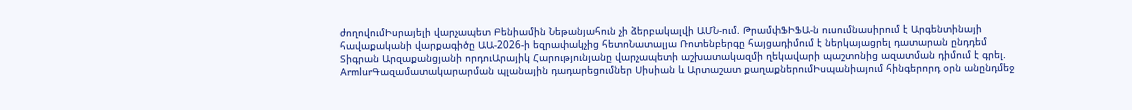ժողովումԻսրայելի վարչապետ Բենիամին Նեթանյահուն չի ձերբակալվի ԱՄՆ-ում. ԹրամփՖԻՖԱ-ն ուսումնասիրում է Արգենտինայի հավաքականի վարքագիծը ԱԱ-2026-ի եզրափակչից հետոՆատալյա Ռոտենբերգը հայցադիմում է ներկայացրել դատարան ընդդեմ Տիգրան Արզաքանցյանի որդուԱրայիկ Հարությունյանը վարչապետի աշխատակազմի ղեկավարի պաշտոնից ազատման դիմում է գրել. ArmlurԳազամատակարարման պլանային դադարեցումներ Սիսիան և Արտաշատ քաղաքներումԻսպանիայում հինգերորդ օրն անընդմեջ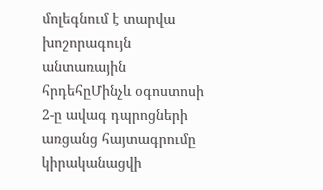մոլեգնում է տարվա խոշորագույն անտառային հրդեհըՄինչև օգոստոսի 2-ը ավագ դպրոցների առցանց հայտագրումը կիրականացվի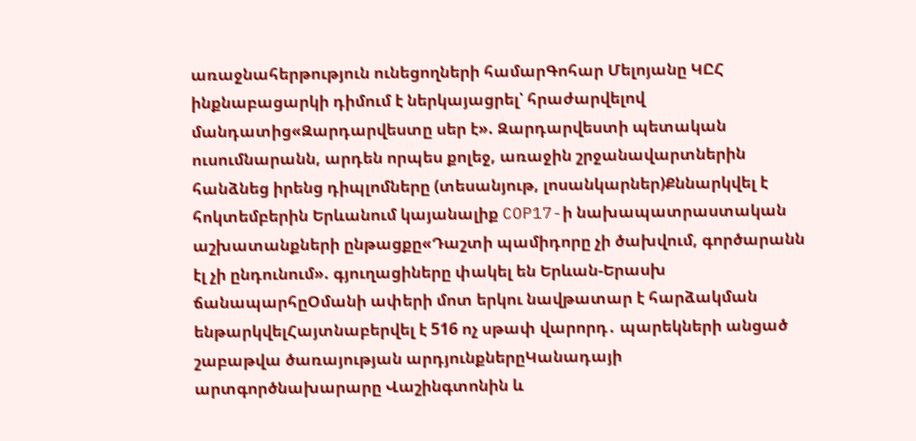առաջնահերթություն ունեցողների համարԳոհար Մելոյանը ԿԸՀ ինքնաբացարկի դիմում է ներկայացրել՝ հրաժարվելով մանդատից«Զարդարվեստը սեր է». Զարդարվեստի պետական ուսումնարանն, արդեն որպես քոլեջ, առաջին շրջանավարտներին հանձնեց իրենց դիպլոմները (տեսանյութ, լոսանկարներ)Քննարկվել է հոկտեմբերին Երևանում կայանալիք COP17-ի նախապատրաստական աշխատանքների ընթացքը«Դաշտի պամիդորը չի ծախվում, գործարանն էլ չի ընդունում». գյուղացիները փակել են Երևան-Երասխ ճանապարհըՕմանի ափերի մոտ երկու նավթատար է հարձակման ենթարկվելՀայտնաբերվել է 516 ոչ սթափ վարորդ․ պարեկների անցած շաբաթվա ծառայության արդյունքներըԿանադայի արտգործնախարարը Վաշինգտոնին և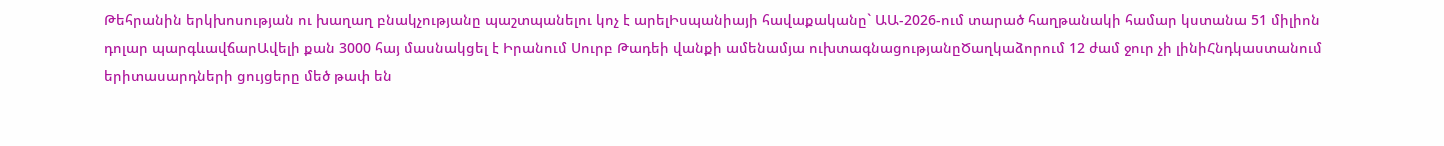Թեհրանին երկխոսության ու խաղաղ բնակչությանը պաշտպանելու կոչ է արելԻսպանիայի հավաքականը` ԱԱ-2026-ում տարած հաղթանակի համար կստանա 51 միլիոն դոլար պարգևավճարԱվելի քան 3000 հայ մասնակցել է Իրանում Սուրբ Թադեի վանքի ամենամյա ուխտագնացությանըԾաղկաձորում 12 ժամ ջուր չի լինիՀնդկաստանում երիտասարդների ցույցերը մեծ թափ են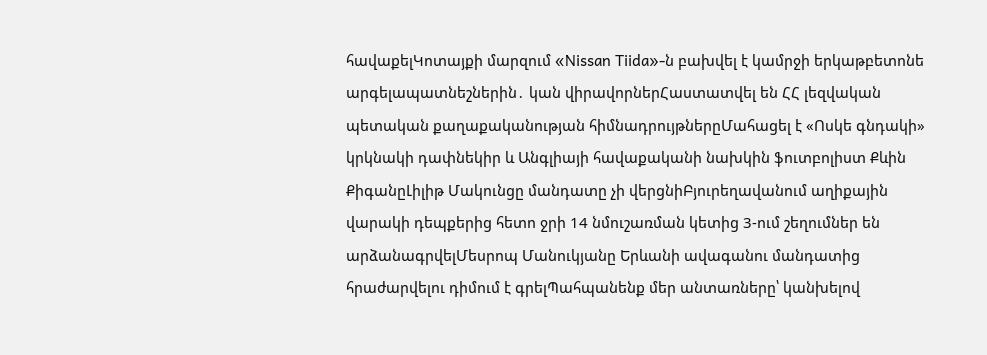հավաքելԿոտայքի մարզում «Nissan Tiida»-ն բախվել է կամրջի երկաթբետոնե արգելապատնեշներին․ կան վիրավորներՀաստատվել են ՀՀ լեզվական պետական քաղաքականության հիմնադրույթներըՄահացել է «Ոսկե գնդակի» կրկնակի դափնեկիր և Անգլիայի հավաքականի նախկին ֆուտբոլիստ Քևին ՔիգանըԼիլիթ Մակունցը մանդատը չի վերցնիԲյուրեղավանում աղիքային վարակի դեպքերից հետո ջրի 14 նմուշառման կետից 3-ում շեղումներ են արձանագրվելՄեսրոպ Մանուկյանը Երևանի ավագանու մանդատից հրաժարվելու դիմում է գրելՊահպանենք մեր անտառները՝ կանխելով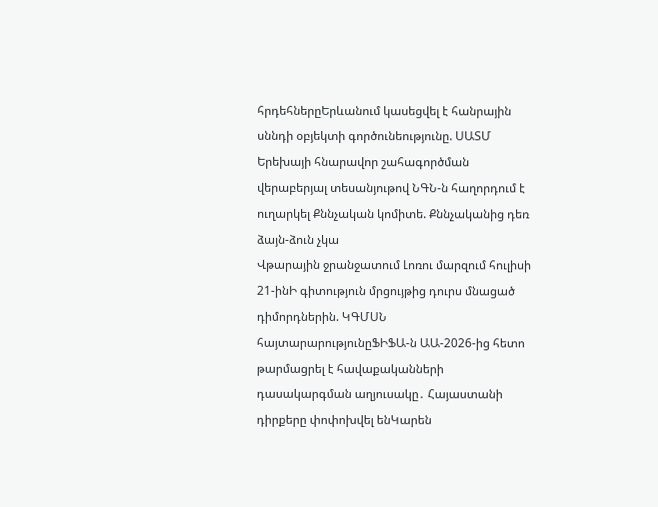հրդեհներըԵրևանում կասեցվել է հանրային սննդի օբյեկտի գործունեությունը. ՍԱՏՄ
Երեխայի հնարավոր շահագործման վերաբերյալ տեսանյութով ՆԳՆ-ն հաղորդում է ուղարկել Քննչական կոմիտե. Քննչականից դեռ ձայն-ձուն չկա
Վթարային ջրանջատում Լոռու մարզում հուլիսի 21-ինԻ գիտություն մրցույթից դուրս մնացած դիմորդներին. ԿԳՄՍՆ հայտարարությունըՖԻՖԱ-ն ԱԱ-2026-ից հետո թարմացրել է հավաքականների դասակարգման աղյուսակը․ Հայաստանի դիրքերը փոփոխվել ենԿարեն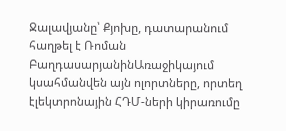Ջալավյանը՝ Քյոխը, դատարանում հաղթել է Ռոման ԲաղդասարյանինԱռաջիկայում կսահմանվեն այն ոլորտները, որտեղ էլեկտրոնային ՀԴՄ-ների կիրառումը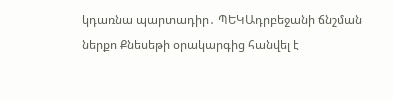կդառնա պարտադիր․ ՊԵԿԱդրբեջանի ճնշման ներքո Քնեսեթի օրակարգից հանվել է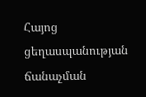Հայոց ցեղասպանության ճանաչման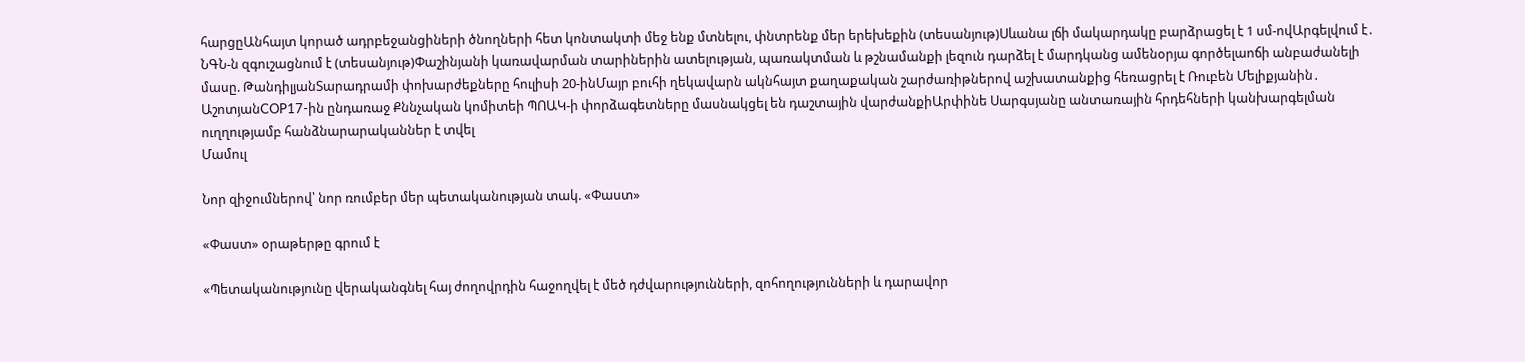հարցըԱնհայտ կորած ադրբեջանցիների ծնողների հետ կոնտակտի մեջ ենք մտնելու, փնտրենք մեր երեխեքին (տեսանյութ)Սևանա լճի մակարդակը բարձրացել է 1 սմ-ովԱրգելվում է․ ՆԳՆ-ն զգուշացնում է (տեսանյութ)Փաշինյանի կառավարման տարիներին ատելության, պառակտման և թշնամանքի լեզուն դարձել է մարդկանց ամենօրյա գործելաոճի անբաժանելի մասը. ԹանդիլյանՏարադրամի փոխարժեքները հուլիսի 20-ինՄայր բուհի ղեկավարն ակնհայտ քաղաքական շարժառիթներով աշխատանքից հեռացրել է Ռուբեն Մելիքյանին․ ԱշոտյանCOP17-ին ընդառաջ Քննչական կոմիտեի ՊՈԱԿ-ի փորձագետները մասնակցել են դաշտային վարժանքիԱրփինե Սարգսյանը անտառային հրդեհների կանխարգելման ուղղությամբ հանձնարարականներ է տվել
Մամուլ

Նոր զիջումներով՝ նոր ռումբեր մեր պետականության տակ. «Փաստ»

«Փաստ» օրաթերթը գրում է

«Պետականությունը վերականգնել հայ ժողովրդին հաջողվել է մեծ դժվարությունների, զոհողությունների և դարավոր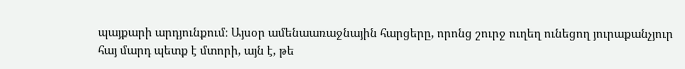պայքարի արդյունքում։ Այսօր ամենաառաջնային հարցերը, որոնց շուրջ ուղեղ ունեցող յուրաքանչյուր հայ մարդ պետք է մտորի, այն է, թե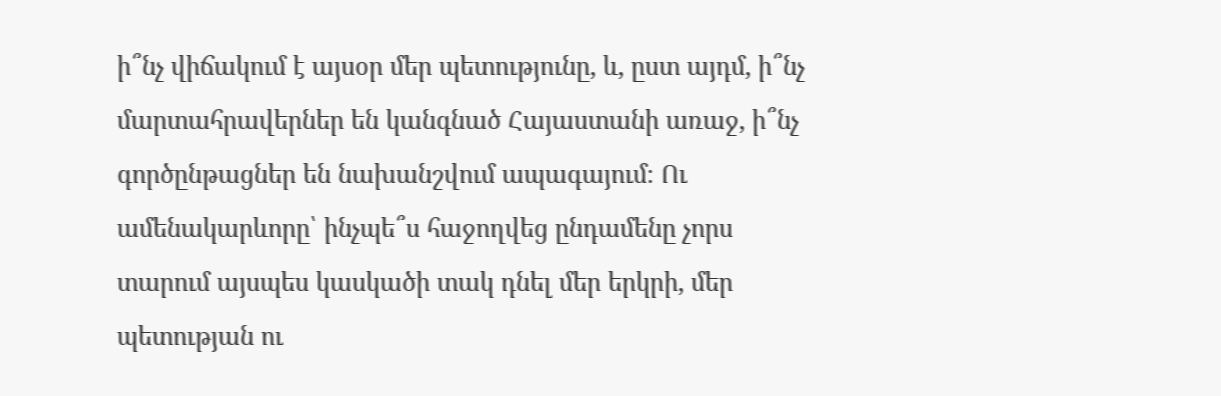ի՞նչ վիճակում է այսօր մեր պետությունը, և, ըստ այդմ, ի՞նչ մարտահրավերներ են կանգնած Հայաստանի առաջ, ի՞նչ գործընթացներ են նախանշվում ապագայում։ Ու ամենակարևորը՝ ինչպե՞ս հաջողվեց ընդամենը չորս տարում այսպես կասկածի տակ դնել մեր երկրի, մեր պետության ու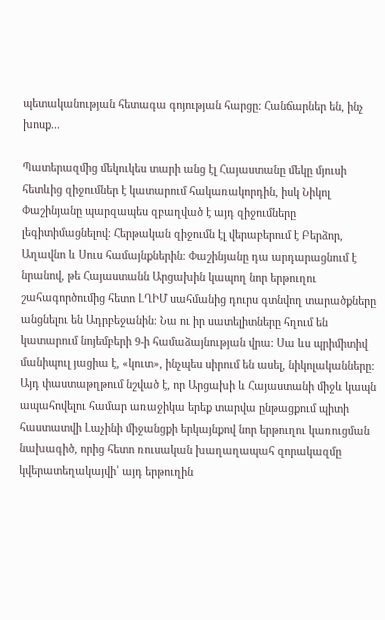պետականության հետագա գոյության հարցը: Հանճարներ են, ինչ խոսք...

Պատերազմից մեկուկես տարի անց էլ Հայաստանը մեկը մյուսի հետևից զիջումներ է կատարում հակառակորդին, իսկ Նիկոլ Փաշինյանը պարզապես զբաղված է այդ զիջումները լեգիտիմացնելով։ Հերթական զիջումն էլ վերաբերում է Բերձոր, Աղավնո և Սուս համայնքներին։ Փաշինյանը դա արդարացնում է նրանով, թե Հայաստանն Արցախին կապող նոր երթուղու շահագործումից հետո ԼՂԻՄ սահմանից դուրս գտնվող տարածքները անցնելու են Ադրբեջանին։ Նա ու իր սատելիտները հղում են կատարում նոյեմբերի 9-ի համաձայնության վրա։ Սա ևս պրիմիտիվ մանիպուլ յացիա է, «կուտ», ինչպես սիրում են ասել, նիկոլականները: Այդ փաստաթղթում նշված է, որ Արցախի և Հայաստանի միջև կապն ապահովելու համար առաջիկա երեք տարվա ընթացքում պիտի հաստատվի Լաչինի միջանցքի երկայնքով նոր երթուղու կառուցման նախագիծ, որից հետո ռուսական խաղաղապահ զորակազմը կվերատեղակայվի՝ այդ երթուղին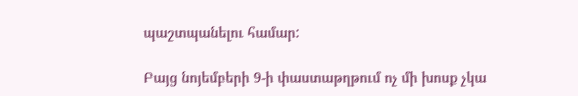պաշտպանելու համար:

Բայց նոյեմբերի 9-ի փաստաթղթում ոչ մի խոսք չկա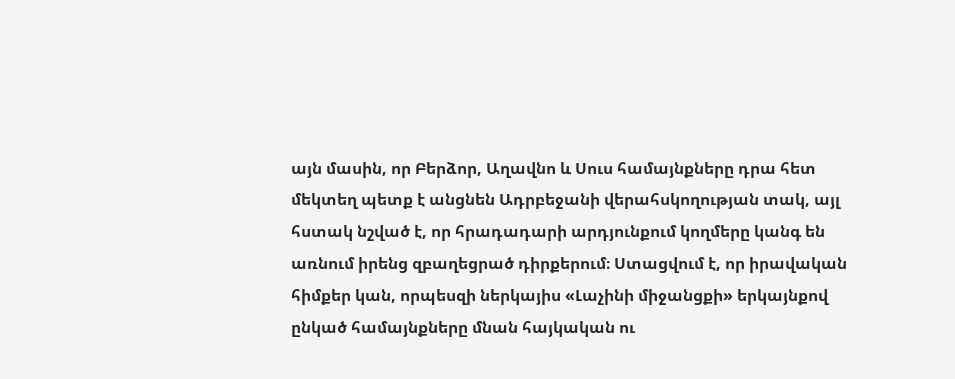այն մասին, որ Բերձոր, Աղավնո և Սուս համայնքները դրա հետ մեկտեղ պետք է անցնեն Ադրբեջանի վերահսկողության տակ, այլ հստակ նշված է, որ հրադադարի արդյունքում կողմերը կանգ են առնում իրենց զբաղեցրած դիրքերում։ Ստացվում է, որ իրավական հիմքեր կան, որպեսզի ներկայիս «Լաչինի միջանցքի» երկայնքով ընկած համայնքները մնան հայկական ու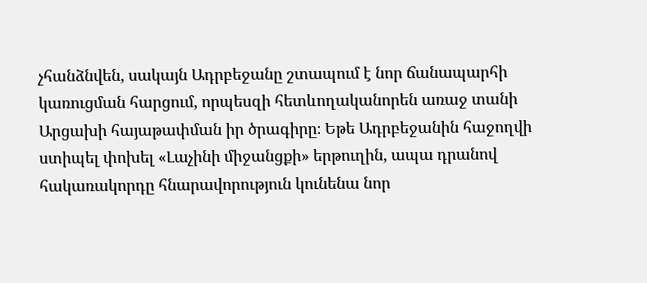չհանձնվեն, սակայն Ադրբեջանը շտապում է նոր ճանապարհի կառուցման հարցում, որպեսզի հետևողականորեն առաջ տանի Արցախի հայաթափման իր ծրագիրը։ Եթե Ադրբեջանին հաջողվի ստիպել փոխել «Լաչինի միջանցքի» երթուղին, ապա դրանով հակառակորդը հնարավորություն կունենա նոր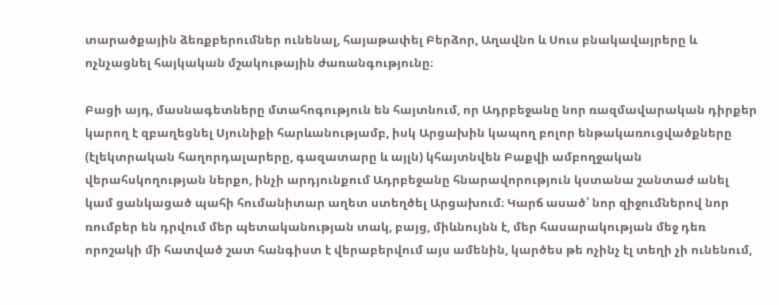տարածքային ձեռքբերումներ ունենալ, հայաթափել Բերձոր, Աղավնո և Սուս բնակավայրերը և ոչնչացնել հայկական մշակութային ժառանգությունը։

Բացի այդ, մասնագետները մտահոգություն են հայտնում, որ Ադրբեջանը նոր ռազմավարական դիրքեր կարող է զբաղեցնել Սյունիքի հարևանությամբ, իսկ Արցախին կապող բոլոր ենթակառուցվածքները (էլեկտրական հաղորդալարերը, գազատարը և այլն) կհայտնվեն Բաքվի ամբողջական վերահսկողության ներքո, ինչի արդյունքում Ադրբեջանը հնարավորություն կստանա շանտաժ անել կամ ցանկացած պահի հումանիտար աղետ ստեղծել Արցախում։ Կարճ ասած՝ նոր զիջումներով նոր ռումբեր են դրվում մեր պետականության տակ, բայց, միևնույնն է, մեր հասարակության մեջ դեռ որոշակի մի հատված շատ հանգիստ է վերաբերվում այս ամենին, կարծես թե ոչինչ էլ տեղի չի ունենում,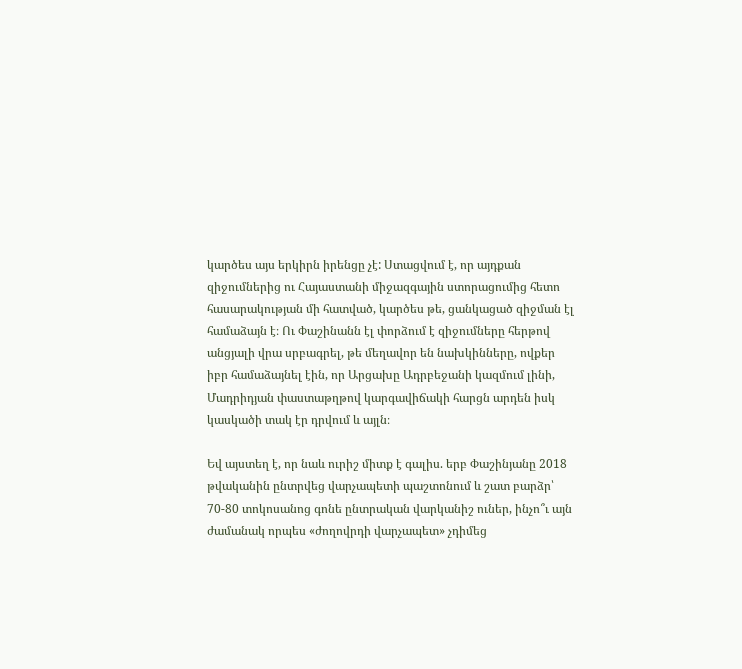կարծես այս երկիրն իրենցը չէ: Ստացվում է, որ այդքան զիջումներից ու Հայաստանի միջազգային ստորացումից հետո հասարակության մի հատված, կարծես թե, ցանկացած զիջման էլ համաձայն է։ Ու Փաշինանն էլ փորձում է զիջումները հերթով անցյալի վրա սրբագրել, թե մեղավոր են նախկինները, ովքեր իբր համաձայնել էին, որ Արցախը Ադրբեջանի կազմում լինի, Մադրիդյան փաստաթղթով կարգավիճակի հարցն արդեն իսկ կասկածի տակ էր դրվում և այլն։

Եվ այստեղ է, որ նաև ուրիշ միտք է գալիս. երբ Փաշինյանը 2018 թվականին ընտրվեց վարչապետի պաշտոնում և շատ բարձր՝ 70-80 տոկոսանոց գոնե ընտրական վարկանիշ ուներ, ինչո՞ւ այն ժամանակ որպես «ժողովրդի վարչապետ» չդիմեց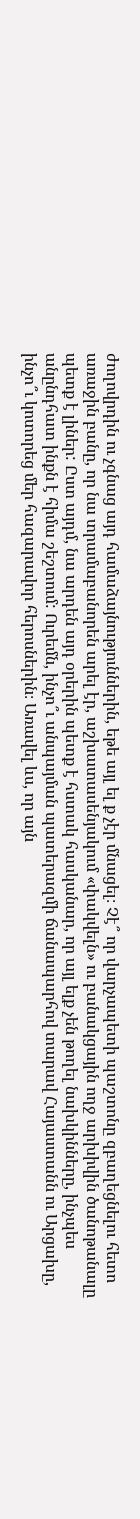ժողովրդին ու չգնաց այդ համաձայնություններին, եթե այլ ել ք չէր մնացել։ Չէ՞ որ վարչապետի պաշտոնը զբաղեցնելու հետո առաջին բանը, որ նա տրամաբանորեն արել էր, աշխատասենյակում «փակվելն» ու բանակցային ողջ արխիվին ծանոթանալը պետք է լիներ: Ըստ այդմ, նա արդեն այդ օրերին պետք է հստակ հասկանար, որ այլ ելք չեն թողել նախկինները, ինչպես անընդհատ ինքն է հիմա շեշտում: Ուրեմն, ինչո՞ւ անպայման պատերազմի ճանապարհով տարավ Հայաստանն ու Արցախը, ինչո՞ւ կոտորեց մեր հազարավոր հերոսներին։ Առավել ևս, որ այն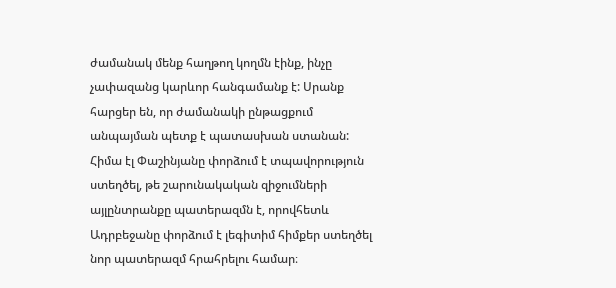ժամանակ մենք հաղթող կողմն էինք, ինչը չափազանց կարևոր հանգամանք է: Սրանք հարցեր են, որ ժամանակի ընթացքում անպայման պետք է պատասխան ստանան: Հիմա էլ Փաշինյանը փորձում է տպավորություն ստեղծել, թե շարունակական զիջումների այլընտրանքը պատերազմն է, որովհետև Ադրբեջանը փորձում է լեգիտիմ հիմքեր ստեղծել նոր պատերազմ հրահրելու համար։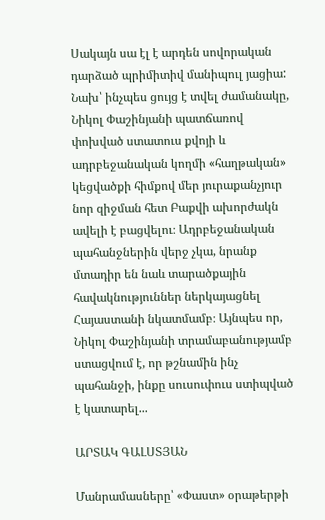Սակայն սա էլ է արդեն սովորական դարձած պրիմիտիվ մանիպուլ յացիա: Նախ՝ ինչպես ցույց է տվել ժամանակը, Նիկոլ Փաշինյանի պատճառով փոխված ստատուս քվոյի և ադրբեջանական կողմի «հաղթական» կեցվածքի հիմքով մեր յուրաքանչյուր նոր զիջման հետ Բաքվի ախորժակն ավելի է բացվելու։ Ադրբեջանական պահանջներին վերջ չկա, նրանք մտադիր են նաև տարածքային հավակնություններ ներկայացնել Հայաստանի նկատմամբ։ Այնպես որ, Նիկոլ Փաշինյանի տրամաբանությամբ ստացվում է, որ թշնամին ինչ պահանջի, ինքը սուսուփուս ստիպված է կատարել...

ԱՐՏԱԿ ԳԱԼՍՏՅԱՆ

Մանրամասները՝ «Փաստ» օրաթերթի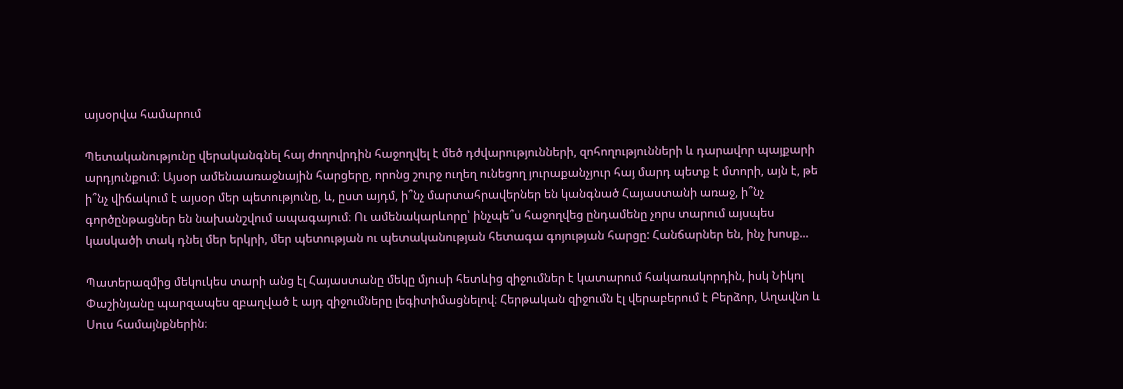այսօրվա համարում

Պետականությունը վերականգնել հայ ժողովրդին հաջողվել է մեծ դժվարությունների, զոհողությունների և դարավոր պայքարի արդյունքում։ Այսօր ամենաառաջնային հարցերը, որոնց շուրջ ուղեղ ունեցող յուրաքանչյուր հայ մարդ պետք է մտորի, այն է, թե ի՞նչ վիճակում է այսօր մեր պետությունը, և, ըստ այդմ, ի՞նչ մարտահրավերներ են կանգնած Հայաստանի առաջ, ի՞նչ գործընթացներ են նախանշվում ապագայում։ Ու ամենակարևորը՝ ինչպե՞ս հաջողվեց ընդամենը չորս տարում այսպես կասկածի տակ դնել մեր երկրի, մեր պետության ու պետականության հետագա գոյության հարցը: Հանճարներ են, ինչ խոսք...

Պատերազմից մեկուկես տարի անց էլ Հայաստանը մեկը մյուսի հետևից զիջումներ է կատարում հակառակորդին, իսկ Նիկոլ Փաշինյանը պարզապես զբաղված է այդ զիջումները լեգիտիմացնելով։ Հերթական զիջումն էլ վերաբերում է Բերձոր, Աղավնո և Սուս համայնքներին։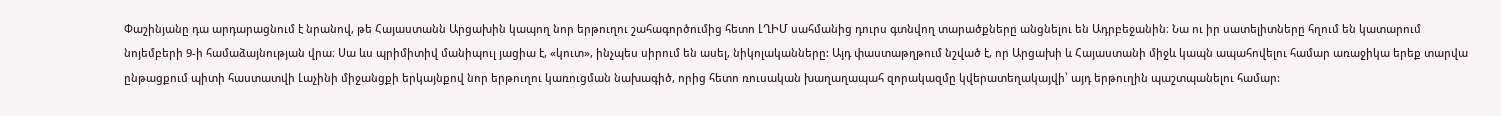Փաշինյանը դա արդարացնում է նրանով, թե Հայաստանն Արցախին կապող նոր երթուղու շահագործումից հետո ԼՂԻՄ սահմանից դուրս գտնվող տարածքները անցնելու են Ադրբեջանին։ Նա ու իր սատելիտները հղում են կատարում նոյեմբերի 9-ի համաձայնության վրա։ Սա ևս պրիմիտիվ մանիպուլ յացիա է, «կուտ», ինչպես սիրում են ասել, նիկոլականները: Այդ փաստաթղթում նշված է, որ Արցախի և Հայաստանի միջև կապն ապահովելու համար առաջիկա երեք տարվա ընթացքում պիտի հաստատվի Լաչինի միջանցքի երկայնքով նոր երթուղու կառուցման նախագիծ, որից հետո ռուսական խաղաղապահ զորակազմը կվերատեղակայվի՝ այդ երթուղին պաշտպանելու համար: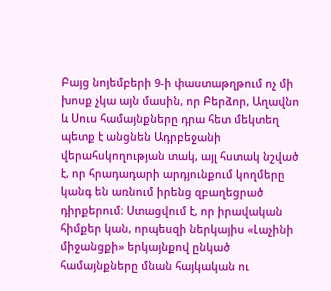Բայց նոյեմբերի 9-ի փաստաթղթում ոչ մի խոսք չկա այն մասին, որ Բերձոր, Աղավնո և Սուս համայնքները դրա հետ մեկտեղ պետք է անցնեն Ադրբեջանի վերահսկողության տակ, այլ հստակ նշված է, որ հրադադարի արդյունքում կողմերը կանգ են առնում իրենց զբաղեցրած դիրքերում։ Ստացվում է, որ իրավական հիմքեր կան, որպեսզի ներկայիս «Լաչինի միջանցքի» երկայնքով ընկած համայնքները մնան հայկական ու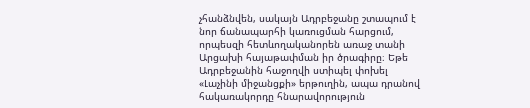չհանձնվեն, սակայն Ադրբեջանը շտապում է նոր ճանապարհի կառուցման հարցում, որպեսզի հետևողականորեն առաջ տանի Արցախի հայաթափման իր ծրագիրը։ Եթե Ադրբեջանին հաջողվի ստիպել փոխել «Լաչինի միջանցքի» երթուղին, ապա դրանով հակառակորդը հնարավորություն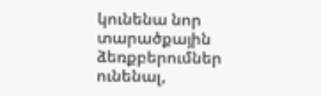կունենա նոր տարածքային ձեռքբերումներ ունենալ,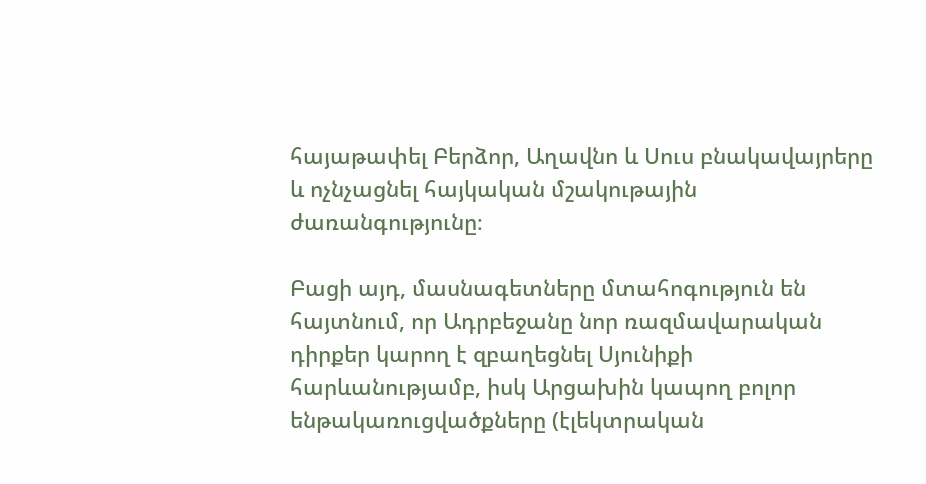հայաթափել Բերձոր, Աղավնո և Սուս բնակավայրերը և ոչնչացնել հայկական մշակութային ժառանգությունը։

Բացի այդ, մասնագետները մտահոգություն են հայտնում, որ Ադրբեջանը նոր ռազմավարական դիրքեր կարող է զբաղեցնել Սյունիքի հարևանությամբ, իսկ Արցախին կապող բոլոր ենթակառուցվածքները (էլեկտրական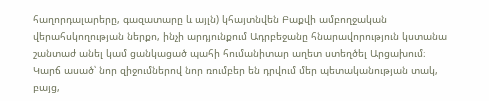հաղորդալարերը, գազատարը և այլն) կհայտնվեն Բաքվի ամբողջական վերահսկողության ներքո, ինչի արդյունքում Ադրբեջանը հնարավորություն կստանա շանտաժ անել կամ ցանկացած պահի հումանիտար աղետ ստեղծել Արցախում։ Կարճ ասած՝ նոր զիջումներով նոր ռումբեր են դրվում մեր պետականության տակ, բայց,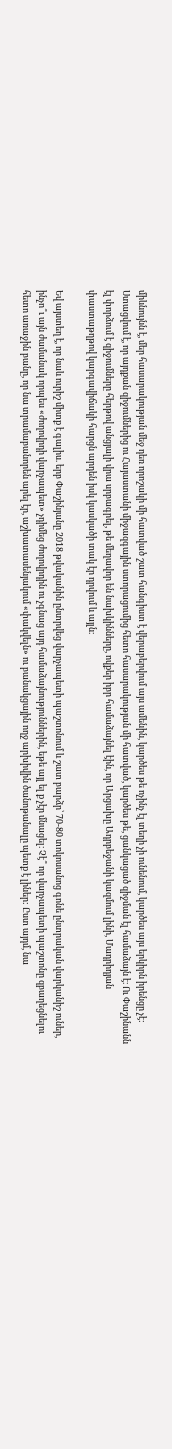միևնույնն է, մեր հասարակության մեջ դեռ որոշակի մի հատված շատ հանգիստ է վերաբերվում այս ամենին, կարծես թե ոչինչ էլ տեղի չի ունենում, կարծես այս երկիրն իրենցը չէ: Ստացվում է, որ այդքան զիջումներից ու Հայաստանի միջազգային ստորացումից հետո հասարակության մի հատված, կարծես թե, ցանկացած զիջման էլ համաձայն է։ Ու Փաշինանն էլ փորձում է զիջումները հերթով անցյալի վրա սրբագրել, թե մեղավոր են նախկինները, ովքեր իբր համաձայնել էին, որ Արցախը Ադրբեջանի կազմում լինի, Մադրիդյան փաստաթղթով կարգավիճակի հարցն արդեն իսկ կասկածի տակ էր դրվում և այլն։

Եվ այստեղ է, որ նաև ուրիշ միտք է գալիս. երբ Փաշինյանը 2018 թվականին ընտրվեց վարչապետի պաշտոնում և շատ բարձր՝ 70-80 տոկոսանոց գոնե ընտրական վարկանիշ ուներ, ինչո՞ւ այն ժամանակ որպես «ժողովրդի վարչապետ» չդիմեց ժողովրդին ու չգնաց այդ համաձայնություններին, եթե այլ ել ք չէր մնացել։ Չէ՞ որ վարչապետի պաշտոնը զբաղեցնելու հետո առաջին բանը, որ նա տրամաբանորեն արել էր, աշխատասենյակում «փակվելն» ու բանակցային ողջ արխիվին ծանոթանալը պետք է լիներ: Ըստ այդմ, նա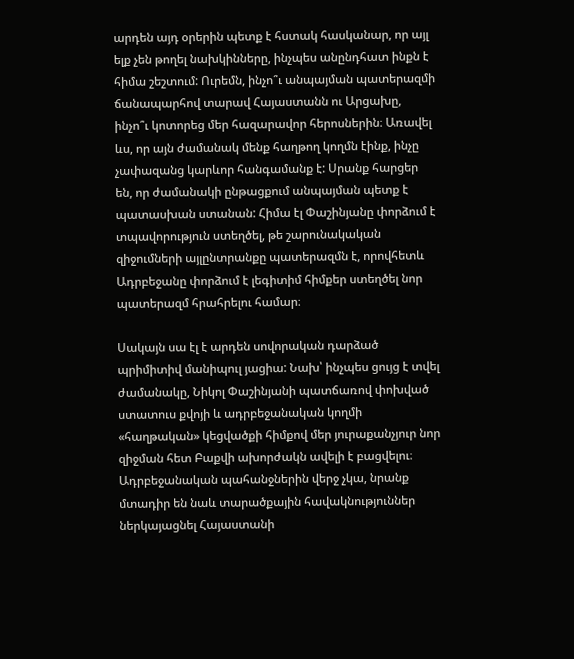արդեն այդ օրերին պետք է հստակ հասկանար, որ այլ ելք չեն թողել նախկինները, ինչպես անընդհատ ինքն է հիմա շեշտում: Ուրեմն, ինչո՞ւ անպայման պատերազմի ճանապարհով տարավ Հայաստանն ու Արցախը, ինչո՞ւ կոտորեց մեր հազարավոր հերոսներին։ Առավել ևս, որ այն ժամանակ մենք հաղթող կողմն էինք, ինչը չափազանց կարևոր հանգամանք է: Սրանք հարցեր են, որ ժամանակի ընթացքում անպայման պետք է պատասխան ստանան: Հիմա էլ Փաշինյանը փորձում է տպավորություն ստեղծել, թե շարունակական զիջումների այլընտրանքը պատերազմն է, որովհետև Ադրբեջանը փորձում է լեգիտիմ հիմքեր ստեղծել նոր պատերազմ հրահրելու համար։

Սակայն սա էլ է արդեն սովորական դարձած պրիմիտիվ մանիպուլ յացիա: Նախ՝ ինչպես ցույց է տվել ժամանակը, Նիկոլ Փաշինյանի պատճառով փոխված ստատուս քվոյի և ադրբեջանական կողմի «հաղթական» կեցվածքի հիմքով մեր յուրաքանչյուր նոր զիջման հետ Բաքվի ախորժակն ավելի է բացվելու։ Ադրբեջանական պահանջներին վերջ չկա, նրանք մտադիր են նաև տարածքային հավակնություններ ներկայացնել Հայաստանի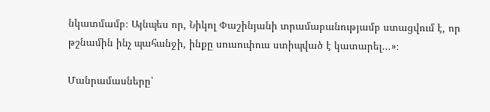նկատմամբ։ Այնպես որ, Նիկոլ Փաշինյանի տրամաբանությամբ ստացվում է, որ թշնամին ինչ պահանջի, ինքը սուսուփուս ստիպված է կատարել...»։

Մանրամասները՝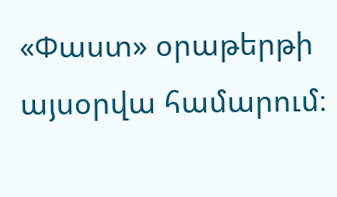«Փաստ» օրաթերթի այսօրվա համարում։